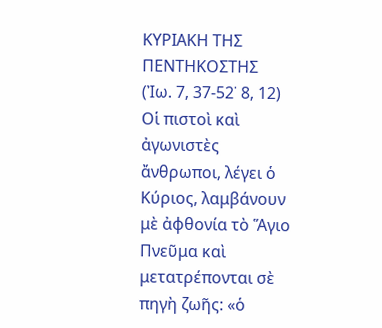ΚΥΡΙΑΚΗ ΤΗΣ ΠΕΝΤΗΚΟΣΤΗΣ
(Ἰω. 7, 37-52˙ 8, 12)
Οἱ πιστοὶ καὶ ἀγωνιστὲς ἄνθρωποι, λέγει ὁ Κύριος, λαμβάνουν μὲ ἀφθονία τὸ Ἅγιο Πνεῦμα καὶ μετατρέπονται σὲ πηγὴ ζωῆς: «ὁ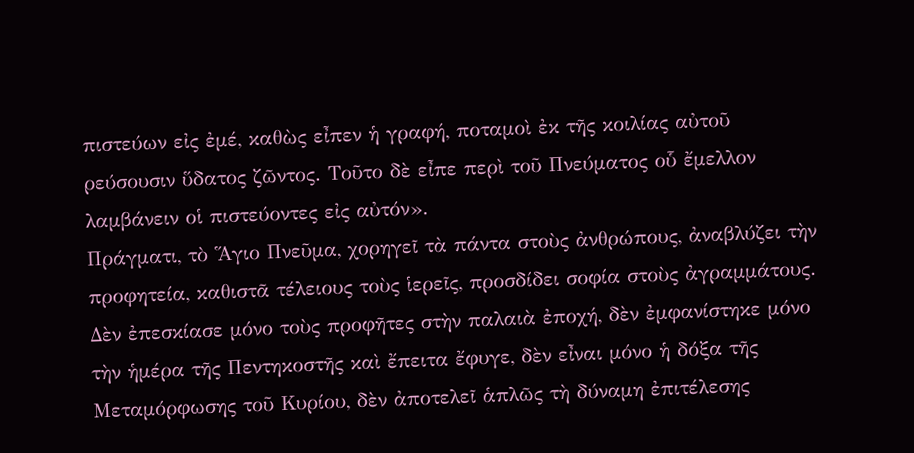πιστεύων εἰς ἐμέ, καθὼς εἶπεν ἡ γραφή, ποταμοὶ ἐκ τῆς κοιλίας αὐτοῦ ρεύσουσιν ὕδατος ζῶντος. Τοῦτο δὲ εἶπε περὶ τοῦ Πνεύματος οὗ ἔμελλον λαμβάνειν οἱ πιστεύοντες εἰς αὐτόν».
Πράγματι, τὸ Ἅγιο Πνεῦμα, χορηγεῖ τὰ πάντα στοὺς ἀνθρώπους, ἀναβλύζει τὴν προφητεία, καθιστᾶ τέλειους τοὺς ἱερεῖς, προσδίδει σοφία στοὺς ἀγραμμάτους. Δὲν ἐπεσκίασε μόνο τοὺς προφῆτες στὴν παλαιὰ ἐποχή, δὲν ἐμφανίστηκε μόνο τὴν ἡμέρα τῆς Πεντηκοστῆς καὶ ἔπειτα ἔφυγε, δὲν εἶναι μόνο ἡ δόξα τῆς Μεταμόρφωσης τοῦ Κυρίου, δὲν ἀποτελεῖ ἁπλῶς τὴ δύναμη ἐπιτέλεσης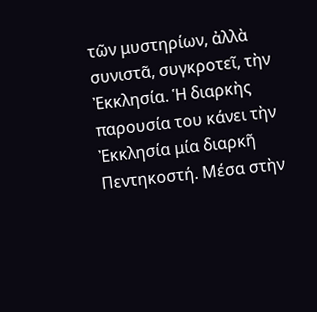τῶν μυστηρίων, ἀλλὰ συνιστᾶ, συγκροτεῖ, τὴν Ἐκκλησία. Ἡ διαρκὴς παρουσία του κάνει τὴν Ἐκκλησία μία διαρκῆ Πεντηκοστή. Μέσα στὴν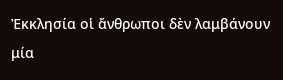Ἐκκλησία οἱ ἄνθρωποι δὲν λαμβάνουν μία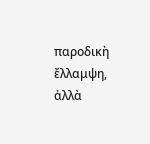παροδικὴ ἔλλαμψη, ἀλλὰ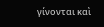γίνονται καὶ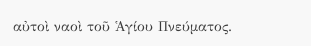αὐτοὶ ναοὶ τοῦ Ἁγίου Πνεύματος.